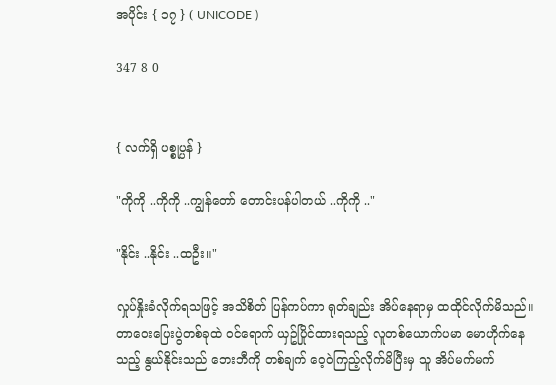အပိုင်း { ၁၇ } ( UNICODE )

347 8 0


{ လက်ရှိ ပစ္စုပ္ပန် }

"ကိုကို ..ကိုကို ..ကျွန်တော် တောင်းပန်ပါတယ် ..ကိုကို .."

"နိုင်း ..နိုင်း ..ထဦး။"

လှုပ်နှိုးခံလိုက်ရသဖြင့် အသိစိတ် ပြန်ကပ်ကာ ရုတ်ချည်း အိပ်‌နေရာမှ ထထိုင်လိုက်မိသည်။ တာဝေးပြေးပွဲတစ်ခုထဲ ဝင်ရောက် ယှဥ်ပြိုင်ထားရသည့် လူတစ်ယောက်ပမာ မောဟိုက်နေသည့် နွယ်နိုင်းသည် ဘေးဘီကို တစ်ချက် ဝေ့ဝဲကြည့်လိုက်မိပြီးမှ သူ အိပ်မက်မက်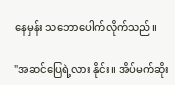နေမှန်း သဘောပေါက်လိုက်သည်။

"အဆင်ပြေရဲ့လား နိုင်း။ အိပ်မက်ဆိုး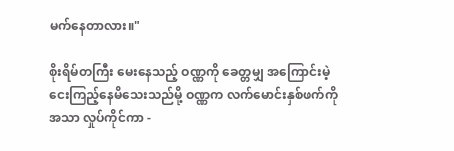မက်နေတာလား။"

စိုးရိမ်တကြီး မေးနေသည့် ဝဏ္ဏကို ခေတ္တမျှ အကြောင်းမဲ့ ငေးကြည့်နေမိသေးသည်မို့ ဝဏ္ဏက လက်မောင်းနှစ်ဖက်ကို အသာ လှုပ်ကိုင်ကာ -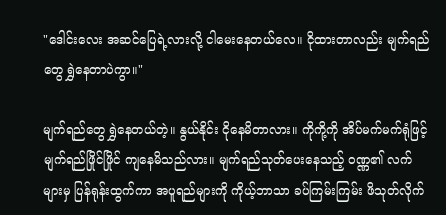"ဒေါင်းလေး အဆင်ပြေရဲ့လားလို့ ငါ‌မေးနေတယ်လေ။ ငိုထားတာလည်း မျက်ရည်တွေ ရွှဲနေတာပဲကွာ။"

မျက်ရည်တွေ ရွှဲနေတယ်တဲ့။ နွယ်နိုင်း ငိုနေမိတာလား။ ကိုကို့ကို အိပ်မက်မက်ရုံဖြင့် မျက်ရည်ဖြိုင်ဖြိုင် ကျနေမိသည်လား။ မျက်ရည်သုတ်ပေးနေသည့် ဝဏ္ဏ၏ လက်များမှ ပြန်ရုန်းထွက်ကာ အပူရည်များကို ကိုယ့်ဘာသာ ခပ်ကြမ်းကြမ်း ဖိသုတ်လိုက်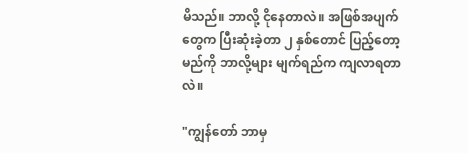မိသည်။ ဘာလို့ ငိုနေတာလဲ။ အဖြစ်အပျက်တွေက ပြီးဆုံးခဲ့တာ ၂ နှစ်တောင် ပြည့်တော့မည်ကို ဘာလို့များ မျက်ရည်က ကျလာရတာလဲ။

"ကျွန်တော် ဘာမှ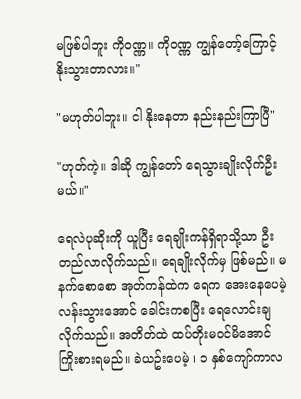မဖြစ်ပါဘူး ကိုဝဏ္ဏ။ ကိုဝဏ္ဏ ကျွန်တော့်ကြောင့် နိုးသွားတာလား။"

"မဟုတ်ပါဘူး။ ငါ နိုးနေတာ နည်းနည်းကြာပြီ"

"ဟုတ်ကဲ့။ ဒါဆို ကျွန်တော် ရေသွားချိုးလိုက်ဦးမယ်။"

ရေလဲပုဆိုးကို ယူပြီး ရေချိုးကန်ရှိရာသို့သာ ဦးတည်လာလိုက်သည်။ ရေချိုးလိုက်မှ ဖြစ်မည်။ မနက်စောစော အုတ်ကန်ထဲက ရေက အေးနေပေမဲ့ လန်းသွားအောင် ခေါင်းကစပြီး ရေလောင်းချလိုက်သည်။ အတိတ်ထဲ ထပ်တိုးမဝင်မိအောင် ကြိုးစားရမည်။ ခဲယဥ်းပေမဲ့ ၊ ၁ နှစ်ကျော်ကာလ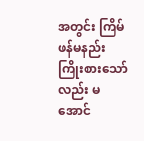အတွင်း ကြိမ်ဖန်မနည်း ကြိုးစားသော်လည်း မအောင်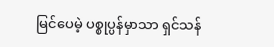မြင်ပေမဲ့ ပစ္စုပ္ပန်မှာသာ ရှင်သန်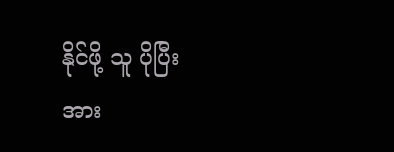နိုင်ဖို့ သူ ပိုပြီး အား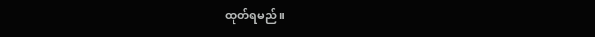ထုတ်ရမည်။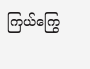ကြယ်ကြွေ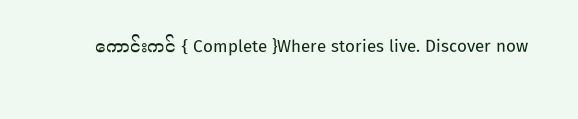ကောင်းကင် { Complete }Where stories live. Discover now